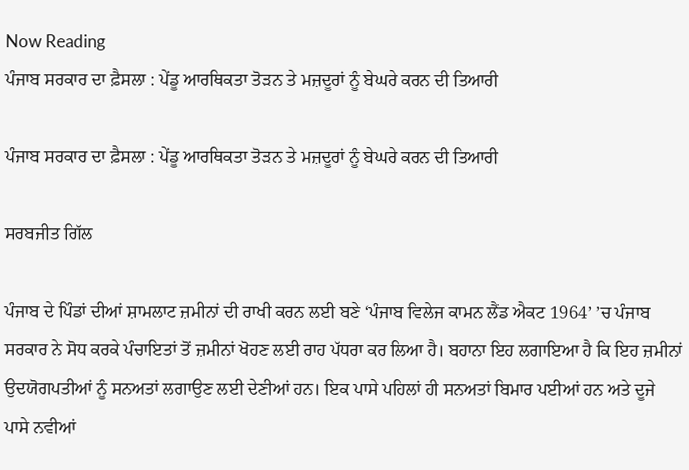Now Reading
ਪੰਜਾਬ ਸਰਕਾਰ ਦਾ ਫ਼ੈਸਲਾ : ਪੇਂਡੂ ਆਰਥਿਕਤਾ ਤੋੜਨ ਤੇ ਮਜ਼ਦੂਰਾਂ ਨੂੰ ਬੇਘਰੇ ਕਰਨ ਦੀ ਤਿਆਰੀ

ਪੰਜਾਬ ਸਰਕਾਰ ਦਾ ਫ਼ੈਸਲਾ : ਪੇਂਡੂ ਆਰਥਿਕਤਾ ਤੋੜਨ ਤੇ ਮਜ਼ਦੂਰਾਂ ਨੂੰ ਬੇਘਰੇ ਕਰਨ ਦੀ ਤਿਆਰੀ

ਸਰਬਜੀਤ ਗਿੱਲ

ਪੰਜਾਬ ਦੇ ਪਿੰਡਾਂ ਦੀਆਂ ਸ਼ਾਮਲਾਟ ਜ਼ਮੀਨਾਂ ਦੀ ਰਾਖੀ ਕਰਨ ਲਈ ਬਣੇ ‘ਪੰਜਾਬ ਵਿਲੇਜ ਕਾਮਨ ਲੈਂਡ ਐਕਟ 1964’ ’ਚ ਪੰਜਾਬ ਸਰਕਾਰ ਨੇ ਸੋਧ ਕਰਕੇ ਪੰਚਾਇਤਾਂ ਤੋਂ ਜ਼ਮੀਨਾਂ ਖੋਹਣ ਲਈ ਰਾਹ ਪੱਧਰਾ ਕਰ ਲਿਆ ਹੈ। ਬਹਾਨਾ ਇਹ ਲਗਾਇਆ ਹੈ ਕਿ ਇਹ ਜ਼ਮੀਨਾਂ ਉਦਯੋਗਪਤੀਆਂ ਨੂੰ ਸਨਅਤਾਂ ਲਗਾਉਣ ਲਈ ਦੇਣੀਆਂ ਹਨ। ਇਕ ਪਾਸੇ ਪਹਿਲਾਂ ਹੀ ਸਨਅਤਾਂ ਬਿਮਾਰ ਪਈਆਂ ਹਨ ਅਤੇ ਦੂਜੇ ਪਾਸੇ ਨਵੀਆਂ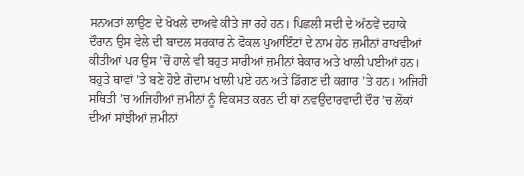ਸਨਅਤਾਂ ਲਾਉਣ ਦੇ ਖੋਖਲੇ ਦਾਅਵੇ ਕੀਤੇ ਜਾ ਰਹੇ ਹਨ। ਪਿਛਲੀ ਸਦੀ ਦੇ ਅੱਠਵੇਂ ਦਹਾਕੇ ਦੌਰਾਨ ਉਸ ਵੇਲੇ ਦੀ ਬਾਦਲ ਸਰਕਾਰ ਨੇ ਫੋਕਲ ਪੁਆਇੰਟਾਂ ਦੇ ਨਾਮ ਹੇਠ ਜ਼ਮੀਨਾਂ ਰਾਖਵੀਆਂ ਕੀਤੀਆਂ ਪਰ ਉਸ ’ਚੋਂ ਹਾਲੇ ਵੀ ਬਹੁਤ ਸਾਰੀਆਂ ਜ਼ਮੀਨਾਂ ਬੇਕਾਰ ਅਤੇ ਖਾਲੀ ਪਈਆਂ ਹਨ। ਬਹੁਤੇ ਥਾਵਾਂ ’ਤੇ ਬਣੇ ਹੋਏ ਗੋਦਾਮ ਖਾਲੀ ਪਏ ਹਨ ਅਤੇ ਡਿੱਗਣ ਦੀ ਕਗਾਰ ’ਤੇ ਹਨ। ਅਜਿਹੀ ਸਥਿਤੀ ’ਚ ਅਜਿਹੀਆਂ ਜ਼ਮੀਨਾਂ ਨੂੰ ਵਿਕਸਤ ਕਰਨ ਦੀ ਥਾਂ ਨਵਉਦਾਰਵਾਦੀ ਦੌਰ ’ਚ ਲੋਕਾਂ ਦੀਆਂ ਸਾਂਝੀਆਂ ਜ਼ਮੀਨਾਂ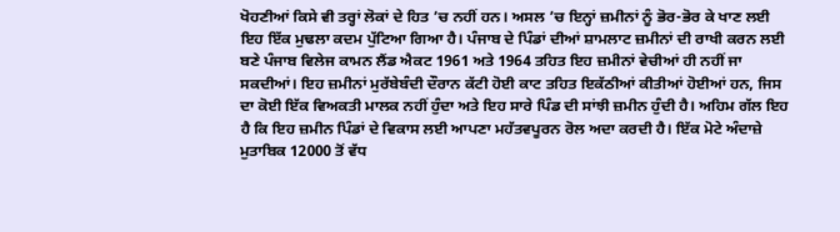ਖੋਹਣੀਆਂ ਕਿਸੇ ਵੀ ਤਰ੍ਹਾਂ ਲੋਕਾਂ ਦੇ ਹਿਤ ’ਚ ਨਹੀਂ ਹਨ। ਅਸਲ ’ਚ ਇਨ੍ਹਾਂ ਜ਼ਮੀਨਾਂ ਨੂੰ ਭੋਰ-ਭੋਰ ਕੇ ਖਾਣ ਲਈ ਇਹ ਇੱਕ ਮੁਢਲਾ ਕਦਮ ਪੁੱਟਿਆ ਗਿਆ ਹੈ। ਪੰਜਾਬ ਦੇ ਪਿੰਡਾਂ ਦੀਆਂ ਸ਼ਾਮਲਾਟ ਜ਼ਮੀਨਾਂ ਦੀ ਰਾਖੀ ਕਰਨ ਲਈ ਬਣੇ ਪੰਜਾਬ ਵਿਲੇਜ ਕਾਮਨ ਲੈਂਡ ਐਕਟ 1961 ਅਤੇ 1964 ਤਹਿਤ ਇਹ ਜ਼ਮੀਨਾਂ ਵੇਚੀਆਂ ਹੀ ਨਹੀਂ ਜਾ ਸਕਦੀਆਂ। ਇਹ ਜ਼ਮੀਨਾਂ ਮੁਰੱਬੇਬੰਦੀ ਦੌਰਾਨ ਕੱਟੀ ਹੋਈ ਕਾਟ ਤਹਿਤ ਇਕੱਠੀਆਂ ਕੀਤੀਆਂ ਹੋਈਆਂ ਹਨ, ਜਿਸ ਦਾ ਕੋਈ ਇੱਕ ਵਿਅਕਤੀ ਮਾਲਕ ਨਹੀਂ ਹੁੰਦਾ ਅਤੇ ਇਹ ਸਾਰੇ ਪਿੰਡ ਦੀ ਸਾਂਝੀ ਜ਼ਮੀਨ ਹੁੰਦੀ ਹੈ। ਅਹਿਮ ਗੱਲ ਇਹ ਹੈ ਕਿ ਇਹ ਜ਼ਮੀਨ ਪਿੰਡਾਂ ਦੇ ਵਿਕਾਸ ਲਈ ਆਪਣਾ ਮਹੱਤਵਪੂਰਨ ਰੋਲ ਅਦਾ ਕਰਦੀ ਹੈ। ਇੱਕ ਮੋਟੇ ਅੰਦਾਜ਼ੇ ਮੁਤਾਬਿਕ 12000 ਤੋਂ ਵੱਧ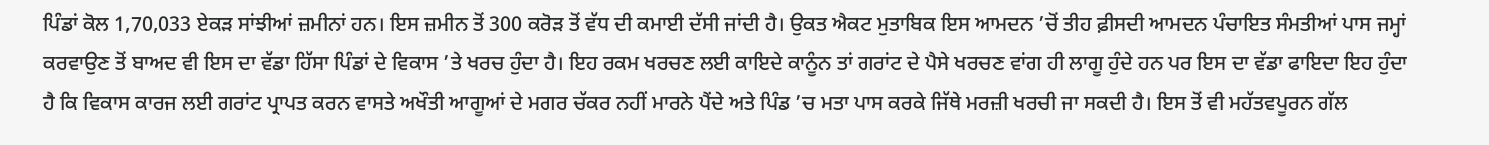ਪਿੰਡਾਂ ਕੋਲ 1,70,033 ਏਕੜ ਸਾਂਝੀਆਂ ਜ਼ਮੀਨਾਂ ਹਨ। ਇਸ ਜ਼ਮੀਨ ਤੋਂ 300 ਕਰੋੜ ਤੋਂ ਵੱਧ ਦੀ ਕਮਾਈ ਦੱਸੀ ਜਾਂਦੀ ਹੈ। ਉਕਤ ਐਕਟ ਮੁਤਾਬਿਕ ਇਸ ਆਮਦਨ ’ਚੋਂ ਤੀਹ ਫ਼ੀਸਦੀ ਆਮਦਨ ਪੰਚਾਇਤ ਸੰਮਤੀਆਂ ਪਾਸ ਜਮ੍ਹਾਂ ਕਰਵਾਉਣ ਤੋਂ ਬਾਅਦ ਵੀ ਇਸ ਦਾ ਵੱਡਾ ਹਿੱਸਾ ਪਿੰਡਾਂ ਦੇ ਵਿਕਾਸ ’ਤੇ ਖਰਚ ਹੁੰਦਾ ਹੈ। ਇਹ ਰਕਮ ਖਰਚਣ ਲਈ ਕਾਇਦੇ ਕਾਨੂੰਨ ਤਾਂ ਗਰਾਂਟ ਦੇ ਪੈਸੇ ਖਰਚਣ ਵਾਂਗ ਹੀ ਲਾਗੂ ਹੁੰਦੇ ਹਨ ਪਰ ਇਸ ਦਾ ਵੱਡਾ ਫਾਇਦਾ ਇਹ ਹੁੰਦਾ ਹੈ ਕਿ ਵਿਕਾਸ ਕਾਰਜ ਲਈ ਗਰਾਂਟ ਪ੍ਰਾਪਤ ਕਰਨ ਵਾਸਤੇ ਅਖੌਤੀ ਆਗੂਆਂ ਦੇ ਮਗਰ ਚੱਕਰ ਨਹੀਂ ਮਾਰਨੇ ਪੈਂਦੇ ਅਤੇ ਪਿੰਡ ’ਚ ਮਤਾ ਪਾਸ ਕਰਕੇ ਜਿੱਥੇ ਮਰਜ਼ੀ ਖਰਚੀ ਜਾ ਸਕਦੀ ਹੈ। ਇਸ ਤੋਂ ਵੀ ਮਹੱਤਵਪੂਰਨ ਗੱਲ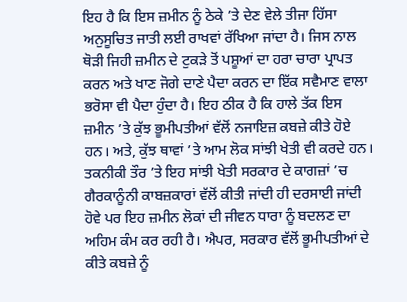ਇਹ ਹੈ ਕਿ ਇਸ ਜ਼ਮੀਨ ਨੂੰ ਠੇਕੇ ’ਤੇ ਦੇਣ ਵੇਲੇ ਤੀਜਾ ਹਿੱਸਾ ਅਨੁਸੂਚਿਤ ਜਾਤੀ ਲਈ ਰਾਖਵਾਂ ਰੱਖਿਆ ਜਾਂਦਾ ਹੈ। ਜਿਸ ਨਾਲ ਥੋੜੀ ਜਿਹੀ ਜ਼ਮੀਨ ਦੇ ਟੁਕੜੇ ਤੋਂ ਪਸ਼ੂਆਂ ਦਾ ਹਰਾ ਚਾਰਾ ਪ੍ਰਾਪਤ ਕਰਨ ਅਤੇ ਖਾਣ ਜੋਗੇ ਦਾਣੇ ਪੈਦਾ ਕਰਨ ਦਾ ਇੱਕ ਸਵੈਮਾਣ ਵਾਲਾ ਭਰੋਸਾ ਵੀ ਪੈਦਾ ਹੁੰਦਾ ਹੈ। ਇਹ ਠੀਕ ਹੈ ਕਿ ਹਾਲੇ ਤੱਕ ਇਸ ਜ਼ਮੀਨ ’ਤੇ ਕੁੱਝ ਭੂਮੀਪਤੀਆਂ ਵੱਲੋਂ ਨਜਾਇਜ਼ ਕਬਜ਼ੇ ਕੀਤੇ ਹੋਏ ਹਨ। ਅਤੇ, ਕੁੱਝ ਥਾਵਾਂ ’ਤੇ ਆਮ ਲੋਕ ਸਾਂਝੀ ਖੇਤੀ ਵੀ ਕਰਦੇ ਹਨ। ਤਕਨੀਕੀ ਤੌਰ ’ਤੇ ਇਹ ਸਾਂਝੀ ਖੇਤੀ ਸਰਕਾਰ ਦੇ ਕਾਗਜ਼ਾਂ ’ਚ ਗੈਰਕਾਨੂੰਨੀ ਕਾਬਜ਼ਕਾਰਾਂ ਵੱਲੋਂ ਕੀਤੀ ਜਾਂਦੀ ਹੀ ਦਰਸਾਈ ਜਾਂਦੀ ਹੋਵੇ ਪਰ ਇਹ ਜ਼ਮੀਨ ਲੋਕਾਂ ਦੀ ਜੀਵਨ ਧਾਰਾ ਨੂੰ ਬਦਲਣ ਦਾ ਅਹਿਮ ਕੰਮ ਕਰ ਰਹੀ ਹੈ। ਐਪਰ, ਸਰਕਾਰ ਵੱਲੋਂ ਭੂਮੀਪਤੀਆਂ ਦੇ ਕੀਤੇ ਕਬਜ਼ੇ ਨੂੰ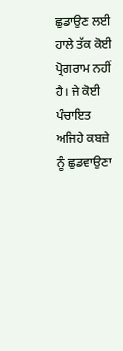ਛੁਡਾਉਣ ਲਈ ਹਾਲੇ ਤੱਕ ਕੋਈ ਪ੍ਰੋਗਰਾਮ ਨਹੀਂ ਹੈ। ਜੇ ਕੋਈ ਪੰਚਾਇਤ ਅਜਿਹੇ ਕਬਜ਼ੇ ਨੂੰ ਛੁਡਵਾਉਣਾ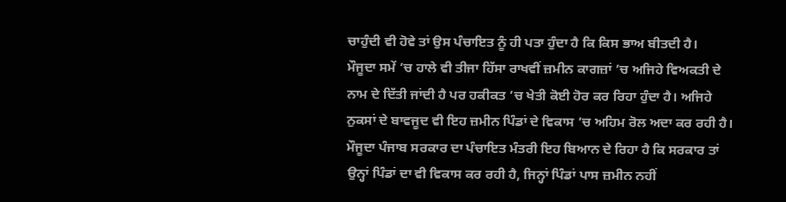ਚਾਹੁੰਦੀ ਵੀ ਹੋਵੇ ਤਾਂ ਉਸ ਪੰਚਾਇਤ ਨੂੰ ਹੀ ਪਤਾ ਹੁੰਦਾ ਹੈ ਕਿ ਕਿਸ ਭਾਅ ਬੀਤਦੀ ਹੈ।
ਮੌਜੂਦਾ ਸਮੇਂ ’ਚ ਹਾਲੇ ਵੀ ਤੀਜਾ ਹਿੱਸਾ ਰਾਖਵੀਂ ਜ਼ਮੀਨ ਕਾਗਜ਼ਾਂ ’ਚ ਅਜਿਹੇ ਵਿਅਕਤੀ ਦੇ ਨਾਮ ਦੇ ਦਿੱਤੀ ਜਾਂਦੀ ਹੈ ਪਰ ਹਕੀਕਤ ’ਚ ਖੇਤੀ ਕੋਈ ਹੋਰ ਕਰ ਰਿਹਾ ਹੁੰਦਾ ਹੈ। ਅਜਿਹੇ ਨੁਕਸਾਂ ਦੇ ਬਾਵਜੂਦ ਵੀ ਇਹ ਜ਼ਮੀਨ ਪਿੰਡਾਂ ਦੇ ਵਿਕਾਸ ’ਚ ਅਹਿਮ ਰੋਲ ਅਦਾ ਕਰ ਰਹੀ ਹੈ। ਮੌਜੂਦਾ ਪੰਜਾਬ ਸਰਕਾਰ ਦਾ ਪੰਚਾਇਤ ਮੰਤਰੀ ਇਹ ਬਿਆਨ ਦੇ ਰਿਹਾ ਹੈ ਕਿ ਸਰਕਾਰ ਤਾਂ ਉਨ੍ਹਾਂ ਪਿੰਡਾਂ ਦਾ ਵੀ ਵਿਕਾਸ ਕਰ ਰਹੀ ਹੈ, ਜਿਨ੍ਹਾਂ ਪਿੰਡਾਂ ਪਾਸ ਜ਼ਮੀਨ ਨਹੀਂ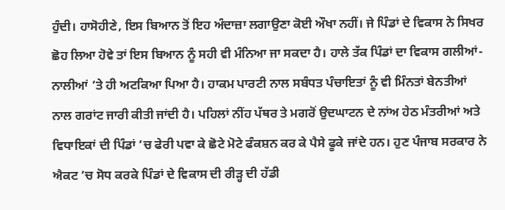ਹੁੰਦੀ। ਹਾਸੋਹੀਣੇ, ਇਸ ਬਿਆਨ ਤੋਂ ਇਹ ਅੰਦਾਜ਼ਾ ਲਗਾਉਣਾ ਕੋਈ ਔਖਾ ਨਹੀਂ। ਜੇ ਪਿੰਡਾਂ ਦੇ ਵਿਕਾਸ ਨੇ ਸਿਖਰ ਛੋਹ ਲਿਆ ਹੋਵੇ ਤਾਂ ਇਸ ਬਿਆਨ ਨੂੰ ਸਹੀ ਵੀ ਮੰਨਿਆ ਜਾ ਸਕਦਾ ਹੈ। ਹਾਲੇ ਤੱਕ ਪਿੰਡਾਂ ਦਾ ਵਿਕਾਸ ਗਲੀਆਂ-ਨਾਲੀਆਂ ’ਤੇ ਹੀ ਅਟਕਿਆ ਪਿਆ ਹੈ। ਹਾਕਮ ਪਾਰਟੀ ਨਾਲ ਸਬੰਧਤ ਪੰਚਾਇਤਾਂ ਨੂੰ ਵੀ ਮਿੰਨਤਾਂ ਬੇਨਤੀਆਂ ਨਾਲ ਗਰਾਂਟ ਜਾਰੀ ਕੀਤੀ ਜਾਂਦੀ ਹੈ। ਪਹਿਲਾਂ ਨੀਂਹ ਪੱਥਰ ਤੇ ਮਗਰੋਂ ਉਦਘਾਟਨ ਦੇ ਨਾਂਅ ਹੇਠ ਮੰਤਰੀਆਂ ਅਤੇ ਵਿਧਾਇਕਾਂ ਦੀ ਪਿੰਡਾਂ ’ਚ ਫੇਰੀ ਪਵਾ ਕੇ ਛੋਟੇ ਮੋਟੇ ਫੰਕਸ਼ਨ ਕਰ ਕੇ ਪੈਸੇ ਫੂਕੇ ਜਾਂਦੇ ਹਨ। ਹੁਣ ਪੰਜਾਬ ਸਰਕਾਰ ਨੇ ਐਕਟ ’ਚ ਸੋਧ ਕਰਕੇ ਪਿੰਡਾਂ ਦੇ ਵਿਕਾਸ ਦੀ ਰੀੜ੍ਹ ਦੀ ਹੱਡੀ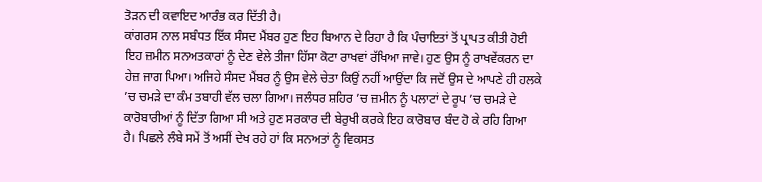ਤੋੜਨ ਦੀ ਕਵਾਇਦ ਆਰੰਭ ਕਰ ਦਿੱਤੀ ਹੈ।
ਕਾਂਗਰਸ ਨਾਲ ਸਬੰਧਤ ਇੱਕ ਸੰਸਦ ਮੈਂਬਰ ਹੁਣ ਇਹ ਬਿਆਨ ਦੇ ਰਿਹਾ ਹੈ ਕਿ ਪੰਚਾਇਤਾਂ ਤੋਂ ਪ੍ਰਾਪਤ ਕੀਤੀ ਹੋਈ ਇਹ ਜ਼ਮੀਨ ਸਨਅਤਕਾਰਾਂ ਨੂੰ ਦੇਣ ਵੇਲੇ ਤੀਜਾ ਹਿੱਸਾ ਕੋਟਾ ਰਾਖਵਾਂ ਰੱਖਿਆ ਜਾਵੇ। ਹੁਣ ਉਸ ਨੂੰ ਰਾਖਵੇਂਕਰਨ ਦਾ ਹੇਜ਼ ਜਾਗ ਪਿਆ। ਅਜਿਹੇ ਸੰਸਦ ਮੈਂਬਰ ਨੂੰ ਉਸ ਵੇਲੇ ਚੇਤਾ ਕਿਉਂ ਨਹੀਂ ਆਉਂਦਾ ਕਿ ਜਦੋਂ ਉਸ ਦੇ ਆਪਣੇ ਹੀ ਹਲਕੇ ’ਚ ਚਮੜੇ ਦਾ ਕੰਮ ਤਬਾਹੀ ਵੱਲ ਚਲਾ ਗਿਆ। ਜਲੰਧਰ ਸ਼ਹਿਰ ’ਚ ਜ਼ਮੀਨ ਨੂੰ ਪਲਾਟਾਂ ਦੇ ਰੂਪ ’ਚ ਚਮੜੇ ਦੇ ਕਾਰੋਬਾਰੀਆਂ ਨੂੰ ਦਿੱਤਾ ਗਿਆ ਸੀ ਅਤੇ ਹੁਣ ਸਰਕਾਰ ਦੀ ਬੇਰੁਖੀ ਕਰਕੇ ਇਹ ਕਾਰੋਬਾਰ ਬੰਦ ਹੋ ਕੇ ਰਹਿ ਗਿਆ ਹੈ। ਪਿਛਲੇ ਲੰਬੇ ਸਮੇਂ ਤੋਂ ਅਸੀਂ ਦੇਖ ਰਹੇ ਹਾਂ ਕਿ ਸਨਅਤਾਂ ਨੂੰ ਵਿਕਸਤ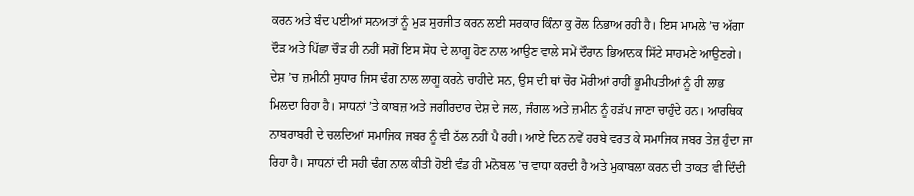ਕਰਨ ਅਤੇ ਬੰਦ ਪਈਆਂ ਸਨਅਤਾਂ ਨੂੰ ਮੁੜ ਸੁਰਜੀਤ ਕਰਨ ਲਈ ਸਰਕਾਰ ਕਿੰਨਾ ਕੁ ਰੋਲ ਨਿਭਾਅ ਰਹੀ ਹੈ। ਇਸ ਮਾਮਲੇ ’ਚ ਅੱਗਾ ਦੌੜ ਅਤੇ ਪਿੱਛਾ ਚੌੜ ਹੀ ਨਹੀਂ ਸਗੋਂ ਇਸ ਸੋਧ ਦੇ ਲਾਗੂ ਹੋਣ ਨਾਲ ਆਉਣ ਵਾਲੇ ਸਮੇਂ ਦੌਰਾਨ ਭਿਆਨਕ ਸਿੱਟੇ ਸਾਹਮਣੇ ਆਉਣਗੇ।
ਦੇਸ਼ ’ਚ ਜ਼ਮੀਨੀ ਸੁਧਾਰ ਜਿਸ ਢੰਗ ਨਾਲ ਲਾਗੂ ਕਰਨੇ ਚਾਹੀਦੇ ਸਨ, ਉਸ ਦੀ ਥਾਂ ਚੋਰ ਮੋਰੀਆਂ ਰਾਹੀਂ ਭੂਮੀਪਤੀਆਂ ਨੂੰ ਹੀ ਲਾਭ ਮਿਲਦਾ ਰਿਹਾ ਹੈ। ਸਾਧਨਾਂ ’ਤੇ ਕਾਬਜ਼ ਅਤੇ ਜਗੀਰਦਾਰ ਦੇਸ਼ ਦੇ ਜਲ, ਜੰਗਲ ਅਤੇ ਜ਼ਮੀਨ ਨੂੰ ਹੜੱਪ ਜਾਣਾ ਚਾਹੁੰਦੇ ਹਨ। ਆਰਥਿਕ ਨਾਬਰਾਬਰੀ ਦੇ ਚਲਦਿਆਂ ਸਮਾਜਿਕ ਜਬਰ ਨੂੰ ਵੀ ਠੱਲ ਨਹੀਂ ਪੈ ਰਹੀ। ਆਏ ਦਿਨ ਨਵੇਂ ਹਰਬੇ ਵਰਤ ਕੇ ਸਮਾਜਿਕ ਜਬਰ ਤੇਜ਼ ਹੁੰਦਾ ਜਾ ਰਿਹਾ ਹੈ। ਸਾਧਨਾਂ ਦੀ ਸਹੀ ਢੰਗ ਨਾਲ ਕੀਤੀ ਹੋਈ ਵੰਡ ਹੀ ਮਨੋਬਲ ’ਚ ਵਾਧਾ ਕਰਦੀ ਹੈ ਅਤੇ ਮੁਕਾਬਲਾ ਕਰਨ ਦੀ ਤਾਕਤ ਵੀ ਦਿੰਦੀ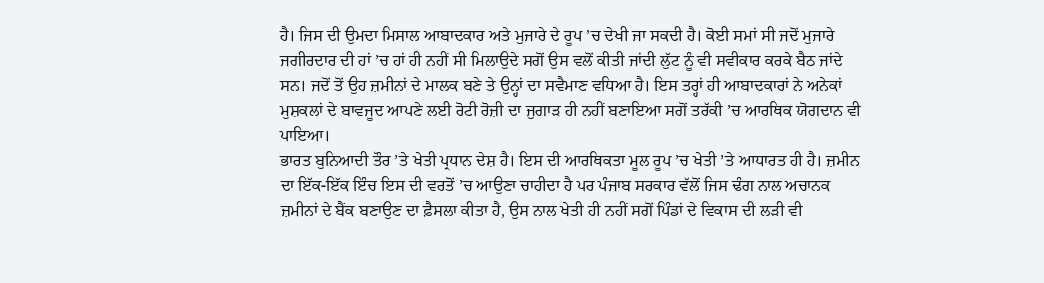ਹੈ। ਜਿਸ ਦੀ ਉਮਦਾ ਮਿਸਾਲ ਆਬਾਦਕਾਰ ਅਤੇ ਮੁਜਾਰੇ ਦੇ ਰੂਪ ’ਚ ਦੇਖੀ ਜਾ ਸਕਦੀ ਹੈ। ਕੋਈ ਸਮਾਂ ਸੀ ਜਦੋਂ ਮੁਜਾਰੇ ਜਗੀਰਦਾਰ ਦੀ ਹਾਂ ’ਚ ਹਾਂ ਹੀ ਨਹੀਂ ਸੀ ਮਿਲਾਉਦੇ ਸਗੋਂ ਉਸ ਵਲੋਂ ਕੀਤੀ ਜਾਂਦੀ ਲੁੱਟ ਨੂੰ ਵੀ ਸਵੀਕਾਰ ਕਰਕੇ ਬੈਠ ਜਾਂਦੇ ਸਨ। ਜਦੋਂ ਤੋਂ ਉਹ ਜ਼ਮੀਨਾਂ ਦੇ ਮਾਲਕ ਬਣੇ ਤੇ ਉਨ੍ਹਾਂ ਦਾ ਸਵੈਮਾਣ ਵਧਿਆ ਹੈ। ਇਸ ਤਰ੍ਹਾਂ ਹੀ ਆਬਾਦਕਾਰਾਂ ਨੇ ਅਨੇਕਾਂ ਮੁਸ਼ਕਲਾਂ ਦੇ ਬਾਵਜੂਦ ਆਪਣੇ ਲਈ ਰੋਟੀ ਰੋਜ਼ੀ ਦਾ ਜੁਗਾੜ ਹੀ ਨਹੀਂ ਬਣਾਇਆ ਸਗੋਂ ਤਰੱਕੀ ’ਚ ਆਰਥਿਕ ਯੋਗਦਾਨ ਵੀ ਪਾਇਆ।
ਭਾਰਤ ਬੁਨਿਆਦੀ ਤੌਰ ’ਤੇ ਖੇਤੀ ਪ੍ਰਧਾਨ ਦੇਸ਼ ਹੈ। ਇਸ ਦੀ ਆਰਥਿਕਤਾ ਮੂਲ ਰੂਪ ’ਚ ਖੇਤੀ ’ਤੇ ਆਧਾਰਤ ਹੀ ਹੈ। ਜ਼ਮੀਨ ਦਾ ਇੱਕ-ਇੱਕ ਇੰਚ ਇਸ ਦੀ ਵਰਤੋਂ ’ਚ ਆਉਣਾ ਚਾਹੀਦਾ ਹੈ ਪਰ ਪੰਜਾਬ ਸਰਕਾਰ ਵੱਲੋਂ ਜਿਸ ਢੰਗ ਨਾਲ ਅਚਾਨਕ ਜ਼ਮੀਨਾਂ ਦੇ ਬੈਂਕ ਬਣਾਉਣ ਦਾ ਫ਼ੈਸਲਾ ਕੀਤਾ ਹੈ, ਉਸ ਨਾਲ ਖੇਤੀ ਹੀ ਨਹੀਂ ਸਗੋਂ ਪਿੰਡਾਂ ਦੇ ਵਿਕਾਸ ਦੀ ਲੜੀ ਵੀ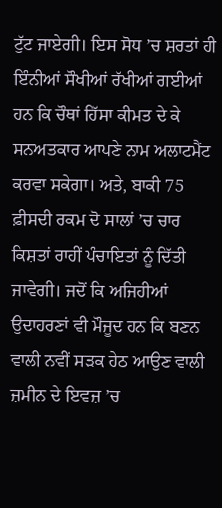ਟੁੱਟ ਜਾਏਗੀ। ਇਸ ਸੋਧ ’ਚ ਸ਼ਰਤਾਂ ਹੀ ਇੰਨੀਆਂ ਸੌਖੀਆਂ ਰੱਖੀਆਂ ਗਈਆਂ ਹਨ ਕਿ ਚੌਥਾਂ ਹਿੱਸਾ ਕੀਮਤ ਦੇ ਕੇ ਸਨਅਤਕਾਰ ਆਪਣੇ ਨਾਮ ਅਲਾਟਮੈਂਟ ਕਰਵਾ ਸਕੇਗਾ। ਅਤੇ, ਬਾਕੀ 75 ਫ਼ੀਸਦੀ ਰਕਮ ਦੋ ਸਾਲਾਂ ’ਚ ਚਾਰ ਕਿਸ਼ਤਾਂ ਰਾਹੀਂ ਪੰਚਾਇਤਾਂ ਨੂੰ ਦਿੱਤੀ ਜਾਵੇਗੀ। ਜਦੋਂ ਕਿ ਅਜਿਹੀਆਂ ਉਦਾਹਰਣਾਂ ਵੀ ਮੌਜੂਦ ਹਨ ਕਿ ਬਣਨ ਵਾਲੀ ਨਵੀਂ ਸੜਕ ਹੇਠ ਆਉਣ ਵਾਲੀ ਜ਼ਮੀਨ ਦੇ ਇਵਜ਼ ’ਚ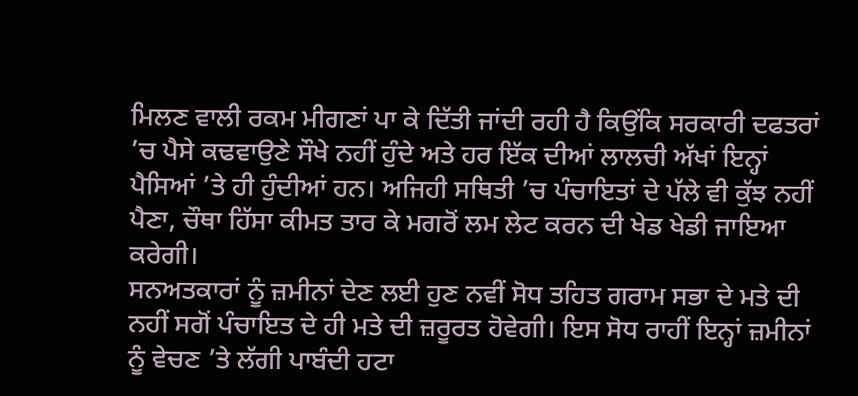ਮਿਲਣ ਵਾਲੀ ਰਕਮ ਮੀਗਣਾਂ ਪਾ ਕੇ ਦਿੱਤੀ ਜਾਂਦੀ ਰਹੀ ਹੈ ਕਿਉਂਕਿ ਸਰਕਾਰੀ ਦਫਤਰਾਂ ’ਚ ਪੈਸੇ ਕਢਵਾਉਣੇ ਸੌਖੇ ਨਹੀਂ ਹੁੰਦੇ ਅਤੇ ਹਰ ਇੱਕ ਦੀਆਂ ਲਾਲਚੀ ਅੱਖਾਂ ਇਨ੍ਹਾਂ ਪੈਸਿਆਂ ’ਤੇ ਹੀ ਹੁੰਦੀਆਂ ਹਨ। ਅਜਿਹੀ ਸਥਿਤੀ ’ਚ ਪੰਚਾਇਤਾਂ ਦੇ ਪੱਲੇ ਵੀ ਕੁੱਝ ਨਹੀਂ ਪੈਣਾ, ਚੌਥਾ ਹਿੱਸਾ ਕੀਮਤ ਤਾਰ ਕੇ ਮਗਰੋਂ ਲਮ ਲੇਟ ਕਰਨ ਦੀ ਖੇਡ ਖੇਡੀ ਜਾਇਆ ਕਰੇਗੀ।
ਸਨਅਤਕਾਰਾਂ ਨੂੰ ਜ਼ਮੀਨਾਂ ਦੇਣ ਲਈ ਹੁਣ ਨਵੀਂ ਸੋਧ ਤਹਿਤ ਗਰਾਮ ਸਭਾ ਦੇ ਮਤੇ ਦੀ ਨਹੀਂ ਸਗੋਂ ਪੰਚਾਇਤ ਦੇ ਹੀ ਮਤੇ ਦੀ ਜ਼ਰੂਰਤ ਹੋਵੇਗੀ। ਇਸ ਸੋਧ ਰਾਹੀਂ ਇਨ੍ਹਾਂ ਜ਼ਮੀਨਾਂ ਨੂੰ ਵੇਚਣ ’ਤੇ ਲੱਗੀ ਪਾਬੰਦੀ ਹਟਾ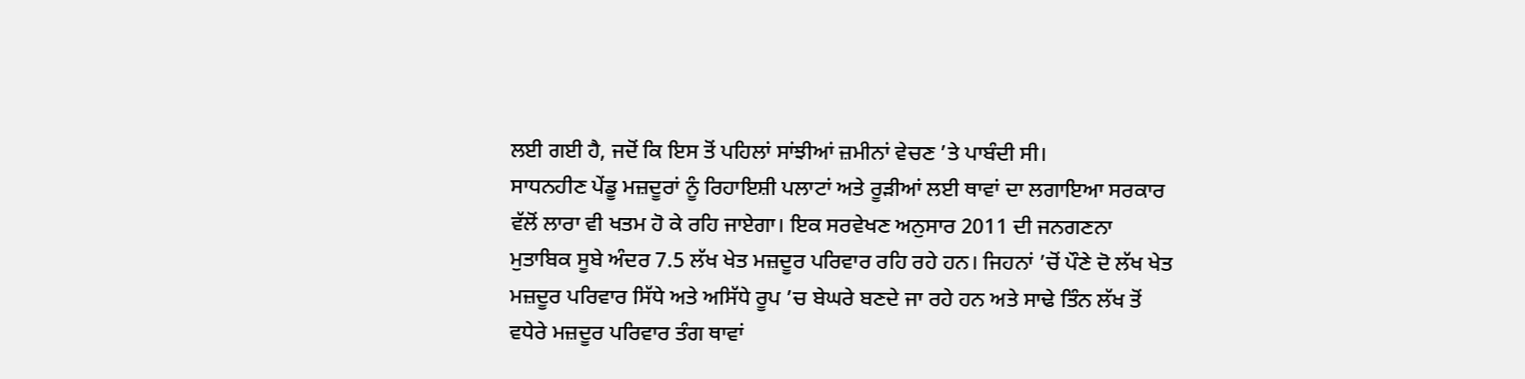ਲਈ ਗਈ ਹੈ, ਜਦੋਂ ਕਿ ਇਸ ਤੋਂ ਪਹਿਲਾਂ ਸਾਂਝੀਆਂ ਜ਼ਮੀਨਾਂ ਵੇਚਣ ’ਤੇ ਪਾਬੰਦੀ ਸੀ।
ਸਾਧਨਹੀਣ ਪੇਂਡੂ ਮਜ਼ਦੂਰਾਂ ਨੂੰ ਰਿਹਾਇਸ਼ੀ ਪਲਾਟਾਂ ਅਤੇ ਰੂੜੀਆਂ ਲਈ ਥਾਵਾਂ ਦਾ ਲਗਾਇਆ ਸਰਕਾਰ ਵੱਲੋਂ ਲਾਰਾ ਵੀ ਖਤਮ ਹੋ ਕੇ ਰਹਿ ਜਾਏਗਾ। ਇਕ ਸਰਵੇਖਣ ਅਨੁਸਾਰ 2011 ਦੀ ਜਨਗਣਨਾ ਮੁਤਾਬਿਕ ਸੂਬੇ ਅੰਦਰ 7.5 ਲੱਖ ਖੇਤ ਮਜ਼ਦੂਰ ਪਰਿਵਾਰ ਰਹਿ ਰਹੇ ਹਨ। ਜਿਹਨਾਂ ’ਚੋਂ ਪੌਣੇ ਦੋ ਲੱਖ ਖੇਤ ਮਜ਼ਦੂਰ ਪਰਿਵਾਰ ਸਿੱਧੇ ਅਤੇ ਅਸਿੱਧੇ ਰੂਪ ’ਚ ਬੇਘਰੇ ਬਣਦੇ ਜਾ ਰਹੇ ਹਨ ਅਤੇ ਸਾਢੇ ਤਿੰਨ ਲੱਖ ਤੋਂ ਵਧੇਰੇ ਮਜ਼ਦੂਰ ਪਰਿਵਾਰ ਤੰਗ ਥਾਵਾਂ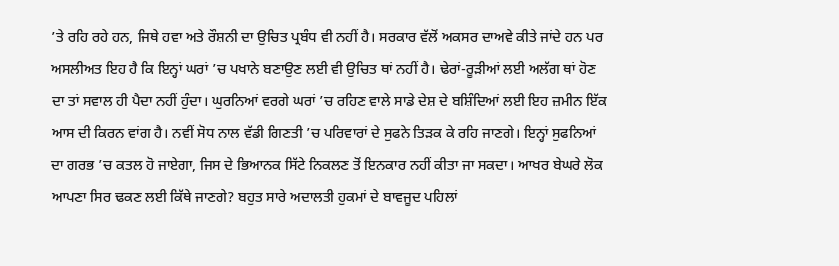’ਤੇ ਰਹਿ ਰਹੇ ਹਨ, ਜਿਥੇ ਹਵਾ ਅਤੇ ਰੌਸ਼ਨੀ ਦਾ ਉਚਿਤ ਪ੍ਰਬੰਧ ਵੀ ਨਹੀਂ ਹੈ। ਸਰਕਾਰ ਵੱਲੋਂ ਅਕਸਰ ਦਾਅਵੇ ਕੀਤੇ ਜਾਂਦੇ ਹਨ ਪਰ ਅਸਲੀਅਤ ਇਹ ਹੈ ਕਿ ਇਨ੍ਹਾਂ ਘਰਾਂ ’ਚ ਪਖਾਨੇ ਬਣਾਉਣ ਲਈ ਵੀ ਉਚਿਤ ਥਾਂ ਨਹੀਂ ਹੈ। ਢੇਰਾਂ-ਰੂੜੀਆਂ ਲਈ ਅਲੱਗ ਥਾਂ ਹੋਣ ਦਾ ਤਾਂ ਸਵਾਲ ਹੀ ਪੈਦਾ ਨਹੀਂ ਹੁੰਦਾ। ਘੁਰਨਿਆਂ ਵਰਗੇ ਘਰਾਂ ’ਚ ਰਹਿਣ ਵਾਲੇ ਸਾਡੇ ਦੇਸ਼ ਦੇ ਬਸ਼ਿੰਦਿਆਂ ਲਈ ਇਹ ਜ਼ਮੀਨ ਇੱਕ ਆਸ ਦੀ ਕਿਰਨ ਵਾਂਗ ਹੈ। ਨਵੀਂ ਸੋਧ ਨਾਲ ਵੱਡੀ ਗਿਣਤੀ ’ਚ ਪਰਿਵਾਰਾਂ ਦੇ ਸੁਫਨੇ ਤਿੜਕ ਕੇ ਰਹਿ ਜਾਣਗੇ। ਇਨ੍ਹਾਂ ਸੁਫਨਿਆਂ ਦਾ ਗਰਭ ’ਚ ਕਤਲ ਹੋ ਜਾਏਗਾ, ਜਿਸ ਦੇ ਭਿਆਨਕ ਸਿੱਟੇ ਨਿਕਲਣ ਤੋਂ ਇਨਕਾਰ ਨਹੀਂ ਕੀਤਾ ਜਾ ਸਕਦਾ। ਆਖਰ ਬੇਘਰੇ ਲੋਕ ਆਪਣਾ ਸਿਰ ਢਕਣ ਲਈ ਕਿੱਥੇ ਜਾਣਗੇ? ਬਹੁਤ ਸਾਰੇ ਅਦਾਲਤੀ ਹੁਕਮਾਂ ਦੇ ਬਾਵਜੂਦ ਪਹਿਲਾਂ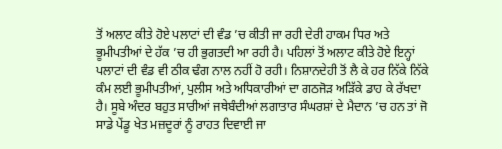ਤੋਂ ਅਲਾਟ ਕੀਤੇ ਹੋਏ ਪਲਾਟਾਂ ਦੀ ਵੰਡ ’ਚ ਕੀਤੀ ਜਾ ਰਹੀ ਦੇਰੀ ਹਾਕਮ ਧਿਰ ਅਤੇ ਭੂਮੀਪਤੀਆਂ ਦੇ ਹੱਕ ’ਚ ਹੀ ਭੁਗਤਦੀ ਆ ਰਹੀ ਹੈ। ਪਹਿਲਾਂ ਤੋਂ ਅਲਾਟ ਕੀਤੇ ਹੋਏ ਇਨ੍ਹਾਂ ਪਲਾਟਾਂ ਦੀ ਵੰਡ ਵੀ ਠੀਕ ਢੰਗ ਨਾਲ ਨਹੀਂ ਹੋ ਰਹੀ। ਨਿਸ਼ਾਨਦੇਹੀ ਤੋਂ ਲੈ ਕੇ ਹਰ ਨਿੱਕੇ ਨਿੱਕੇ ਕੰਮ ਲਈ ਭੂਮੀਪਤੀਆਂ, ਪੁਲੀਸ ਅਤੇ ਅਧਿਕਾਰੀਆਂ ਦਾ ਗਠਜੋੜ ਅੜਿੱਕੇ ਡਾਹ ਕੇ ਰੱਖਦਾ ਹੈ। ਸੂਬੇ ਅੰਦਰ ਬਹੁਤ ਸਾਰੀਆਂ ਜਥੇਬੰਦੀਆਂ ਲਗਾਤਾਰ ਸੰਘਰਸ਼ਾਂ ਦੇ ਮੈਦਾਨ ’ਚ ਹਨ ਤਾਂ ਜੋ ਸਾਡੇ ਪੇਂਡੂ ਖੇਤ ਮਜ਼ਦੂਰਾਂ ਨੂੰ ਰਾਹਤ ਦਿਵਾਈ ਜਾ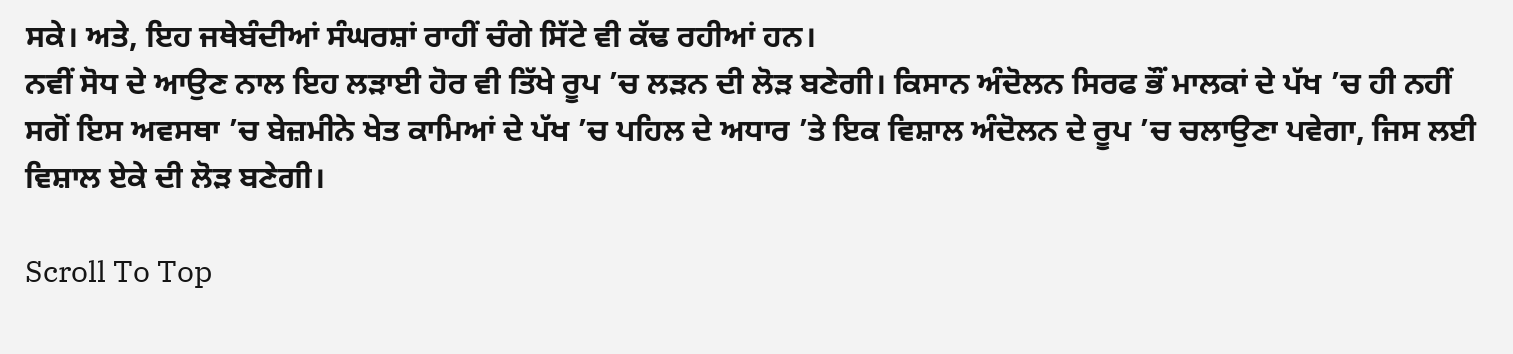ਸਕੇ। ਅਤੇ, ਇਹ ਜਥੇਬੰਦੀਆਂ ਸੰਘਰਸ਼ਾਂ ਰਾਹੀਂ ਚੰਗੇ ਸਿੱਟੇ ਵੀ ਕੱਢ ਰਹੀਆਂ ਹਨ।
ਨਵੀਂ ਸੋਧ ਦੇ ਆਉਣ ਨਾਲ ਇਹ ਲੜਾਈ ਹੋਰ ਵੀ ਤਿੱਖੇ ਰੂਪ ’ਚ ਲੜਨ ਦੀ ਲੋੜ ਬਣੇਗੀ। ਕਿਸਾਨ ਅੰਦੋਲਨ ਸਿਰਫ ਭੌਂ ਮਾਲਕਾਂ ਦੇ ਪੱਖ ’ਚ ਹੀ ਨਹੀਂ ਸਗੋਂ ਇਸ ਅਵਸਥਾ ’ਚ ਬੇਜ਼ਮੀਨੇ ਖੇਤ ਕਾਮਿਆਂ ਦੇ ਪੱਖ ’ਚ ਪਹਿਲ ਦੇ ਅਧਾਰ ’ਤੇ ਇਕ ਵਿਸ਼ਾਲ ਅੰਦੋਲਨ ਦੇ ਰੂਪ ’ਚ ਚਲਾਉਣਾ ਪਵੇਗਾ, ਜਿਸ ਲਈ ਵਿਸ਼ਾਲ ਏਕੇ ਦੀ ਲੋੜ ਬਣੇਗੀ।

Scroll To Top